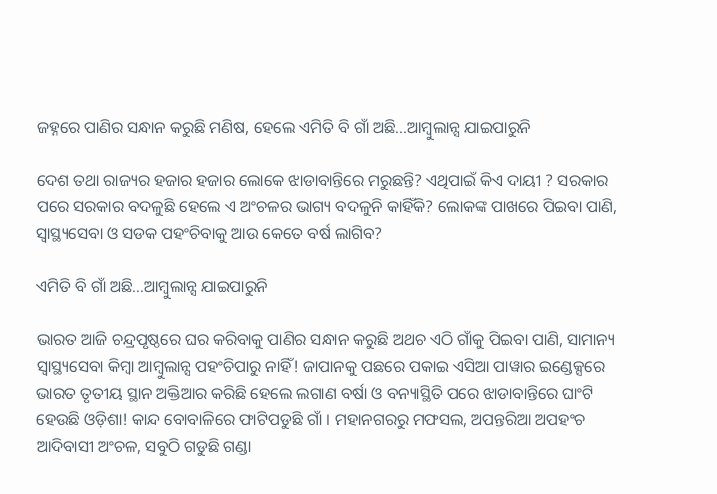ଜହ୍ନରେ ପାଣିର ସନ୍ଧାନ କରୁଛି ମଣିଷ, ହେଲେ ଏମିତି ବି ଗାଁ ଅଛି...ଆମ୍ବୁଲାନ୍ସ ଯାଇପାରୁନି

ଦେଶ ତଥା ରାଜ୍ୟର ହଜାର ହଜାର ଲୋକେ ଝାଡାବାନ୍ତିରେ ମରୁଛନ୍ତି? ଏଥିପାଇଁ କିଏ ଦାୟୀ ? ସରକାର ପରେ ସରକାର ବଦଳୁଛି ହେଲେ ଏ ଅଂଚଳର ଭାଗ୍ୟ ବଦଳୁନି କାହିଁକି? ଲୋକଙ୍କ ପାଖରେ ପିଇବା ପାଣି, ସ୍ୱାସ୍ଥ୍ୟସେବା ଓ ସଡକ ପହଂଚିବାକୁ ଆଉ କେତେ ବର୍ଷ ଲାଗିବ?

ଏମିତି ବି ଗାଁ ଅଛି...ଆମ୍ବୁଲାନ୍ସ ଯାଇପାରୁନି

ଭାରତ ଆଜି ଚନ୍ଦ୍ରପୃଷ୍ଠରେ ଘର କରିବାକୁ ପାଣିର ସନ୍ଧାନ କରୁଛି ଅଥଚ ଏଠି ଗାଁକୁ ପିଇବା ପାଣି, ସାମାନ୍ୟ ସ୍ୱାସ୍ଥ୍ୟସେବା କିମ୍ବା ଆମ୍ବୁଲାନ୍ସ ପହଂଚିପାରୁ ନାହିଁ! ଜାପାନକୁ ପଛରେ ପକାଇ ଏସିଆ ପାୱାର ଇଣ୍ଡେକ୍ସରେ ଭାରତ ତୃତୀୟ ସ୍ଥାନ ଅକ୍ତିଆର କରିଛି ହେଲେ ଲଗାଣ ବର୍ଷା ଓ ବନ୍ୟାସ୍ଥିତି ପରେ ଝାଡାବାନ୍ତିରେ ଘାଂଟି ହେଉଛି ଓଡ଼ିଶା! କାନ୍ଦ ବୋବାଳିରେ ଫାଟିପଡୁଛି ଗାଁ । ମହାନଗରରୁ ମଫସଲ, ଅପନ୍ତରିଆ ଅପହଂଚ ଆଦିବାସୀ ଅଂଚଳ, ସବୁଠି ଗଡୁଛି ଗଣ୍ଡା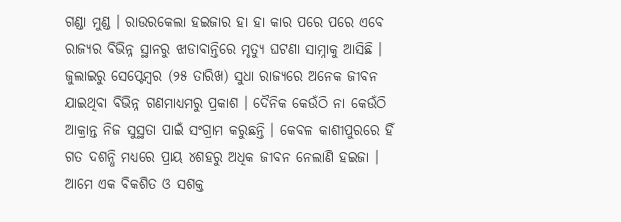ଗଣ୍ଡା ମୁଣ୍ଡ । ରାଉରକେଲା ହଇଜାର ହା ହା କାର ପରେ ପରେ ଏବେ ରାଜ୍ୟର ବିଭିନ୍ନ ସ୍ଥାନରୁ ଝାଡାବାନ୍ତିରେ ମୃତ୍ୟୁ ଘଟଣା ସାମ୍ନାକୁ ଆସିଛି । ଜୁଲାଇରୁ ସେପ୍ଟେମ୍ବର (୨୫ ତାରିଖ) ସୁଧା ରାଜ୍ୟରେ ଅନେକ ଜୀବନ ଯାଇଥିବା ବିଭିନ୍ନ ଗଣମାଧ୍ୟମରୁ ପ୍ରକାଶ । ଦୈନିକ କେଉଁଠି ନା କେଉଁଠି ଆକ୍ରାନ୍ତ ନିଜ ସୁସ୍ଥତା ପାଇଁ ସଂଗ୍ରାମ କରୁଛନ୍ତି । କେବଳ କାଶୀପୁରରେ ହିଁ ଗତ ଦଶନ୍ଧି ମଧ୍ୟରେ ପ୍ରାୟ ୪ଶହରୁ ଅଧିକ ଜୀବନ ନେଲାଣି ହଇଜା । ଆମେ ଏକ ବିକଶିତ ଓ ସଶକ୍ତ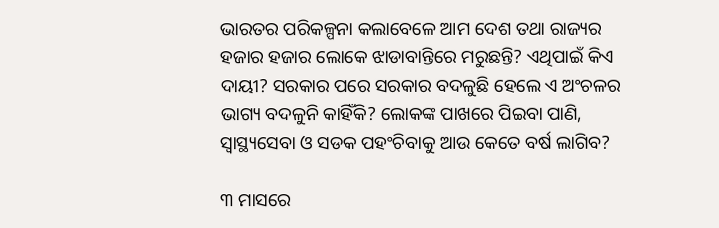ଭାରତର ପରିକଳ୍ପନା କଲାବେଳେ ଆମ ଦେଶ ତଥା ରାଜ୍ୟର ହଜାର ହଜାର ଲୋକେ ଝାଡାବାନ୍ତିରେ ମରୁଛନ୍ତି? ଏଥିପାଇଁ କିଏ ଦାୟୀ? ସରକାର ପରେ ସରକାର ବଦଳୁଛି ହେଲେ ଏ ଅଂଚଳର ଭାଗ୍ୟ ବଦଳୁନି କାହିଁକି? ଲୋକଙ୍କ ପାଖରେ ପିଇବା ପାଣି, ସ୍ୱାସ୍ଥ୍ୟସେବା ଓ ସଡକ ପହଂଚିବାକୁ ଆଉ କେତେ ବର୍ଷ ଲାଗିବ?

୩ ମାସରେ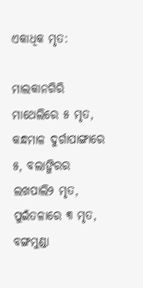ଏକାଧିକ ମୃତ:

ମାଲକାନଗିରି ମାଥେଲିରେ ୫ ମୃତ, କନ୍ଧମାଳ ଦୁର୍ଗାପାଙ୍ଗାରେ ୫, ବଲାଙ୍ଗିରର ଲଖପାଲି୨ ମୃତ, ପୁଇଁତଳାରେ ୩ ମୃତ, ବଙ୍ଗମୁଣ୍ଡା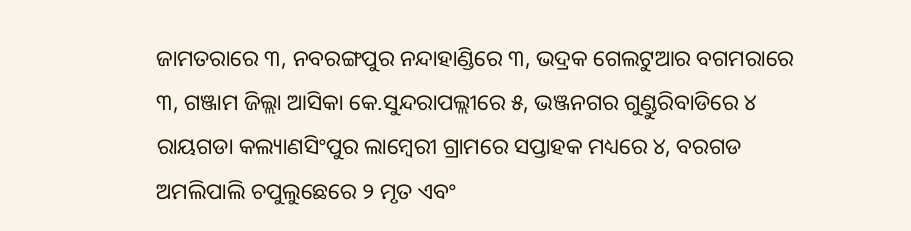ଜାମତରାରେ ୩, ନବରଙ୍ଗପୁର ନନ୍ଦାହାଣ୍ଡିରେ ୩, ଭଦ୍ରକ ଗେଲଟୁଆର ବଗମରାରେ ୩, ଗଞ୍ଜାମ ଜିଲ୍ଲା ଆସିକା କେ.ସୁନ୍ଦରାପଲ୍ଲୀରେ ୫, ଭଞ୍ଜନଗର ଗୁଣ୍ଡୁରିବାଡିରେ ୪ ରାୟଗଡା କଲ୍ୟାଣସିଂପୁର ଲାମ୍ବେରୀ ଗ୍ରାମରେ ସପ୍ତାହକ ମଧ୍ୟରେ ୪, ବରଗଡ ଅମଲିପାଲି ଚପୁଲୁଛେରେ ୨ ମୃତ ଏବଂ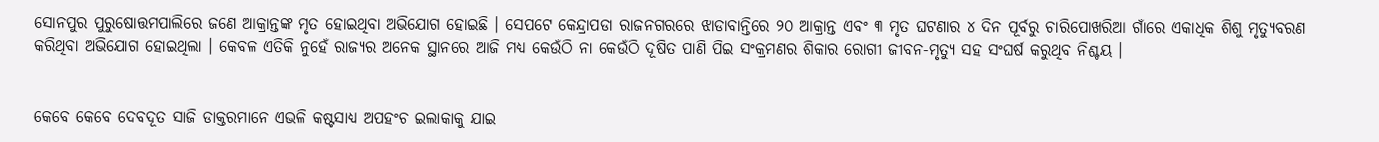ସୋନପୁର ପୁରୁଷୋତ୍ତମପାଲିରେ ଜଣେ ଆକ୍ରାନ୍ତଙ୍କ ମୃତ ହୋଇଥିବା ଅଭିଯୋଗ ହୋଇଛି । ସେପଟେ କେନ୍ଦ୍ରାପଡା ରାଜନଗରରେ ଝାଡାବାନ୍ତିରେ ୨୦ ଆକ୍ରାନ୍ତ ଏବଂ ୩ ମୃତ ଘଟଣାର ୪ ଦିନ ପୂର୍ବରୁ ଚାରିପୋଖରିଆ ଗାଁରେ ଏକାଧିକ ଶିଶୁ ମୃତ୍ୟୁବରଣ କରିଥିବା ଅଭିଯୋଗ ହୋଇଥିଲା । କେବଳ ଏତିକି ନୁହେଁ ରାଜ୍ୟର ଅନେକ ସ୍ଥାନରେ ଆଜି ମଧ୍ୟ କେଉଁଠି ନା କେଉଁଠି ଦୂଷିତ ପାଣି ପିଇ ସଂକ୍ରମଣର ଶିକାର ରୋଗୀ ଜୀବନ-ମୃତ୍ୟୁ ସହ ସଂଘର୍ଷ କରୁଥିବ ନିଶ୍ଚୟ ।


କେବେ କେବେ ଦେବଦୂତ ସାଜି ଡାକ୍ତରମାନେ ଏଭଳି କଷ୍ଟସାଧ୍ୟ ଅପହଂଚ ଇଲାକାକୁ ଯାଇ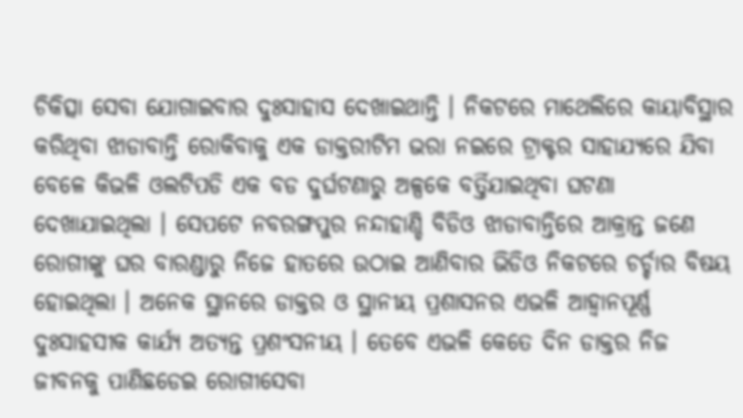ଚିକିତ୍ସା ସେବା ଯୋଗାଇବାର ଦୁଃସାହାସ ଦେଖାଇଥାନ୍ତି । ନିକଟରେ ମାଥେଲିରେ କାୟାବିସ୍ଥାର କରିଥିବା ଝାଡାବାନ୍ତି ରୋକିବାକୁ ଏକ ଡାକ୍ତରୀଟିମ ଭରା ନଇରେ ଟ୍ରାକ୍ଟର ସାହାଯ୍ୟରେ ଯିବା ବେଳେ କିଭଳି ଓଲଟିପଡି ଏକ ବଡ ଦୁର୍ଘଟଣାରୁ ଅଳ୍ପକେ ବର୍ତ୍ତିଯାଇଥିବା ଘଟଣା ଦେଖାଯାଇଥିଲା । ସେପଟେ ନବରଙ୍ଗପୁର ନନ୍ଦାହାଣ୍ଡି ବିଡିଓ ଝାଡାବାନ୍ତିରେ ଆକ୍ରାନ୍ତ ଜଣେ ରୋଗୀଙ୍କୁ ଘର ବାରଣ୍ଡାରୁ ନିଜେ ହାତରେ ଉଠାଇ ଆଣିବାର ଭିଡିଓ ନିକଟରେ ଚର୍ଚ୍ଚାର ବିଷୟ ହୋଇଥିଲା । ଅନେକ ସ୍ଥାନରେ ଡାକ୍ତର ଓ ସ୍ଥାନୀୟ ପ୍ରଶାସନର ଏଭଳି ଆହ୍ୱାନପୂର୍ଣ୍ଣ ଦୁଃସାହସୀକ କାର୍ଯ୍ୟ ଅତ୍ୟନ୍ତ ପ୍ରଶଂସନୀୟ । ତେବେ ଏଭଳି କେତେ ଦିନ ଡାକ୍ତର ନିଜ ଜୀବନକୁ ପାଣିଛଡେଇ ରୋଗୀସେବା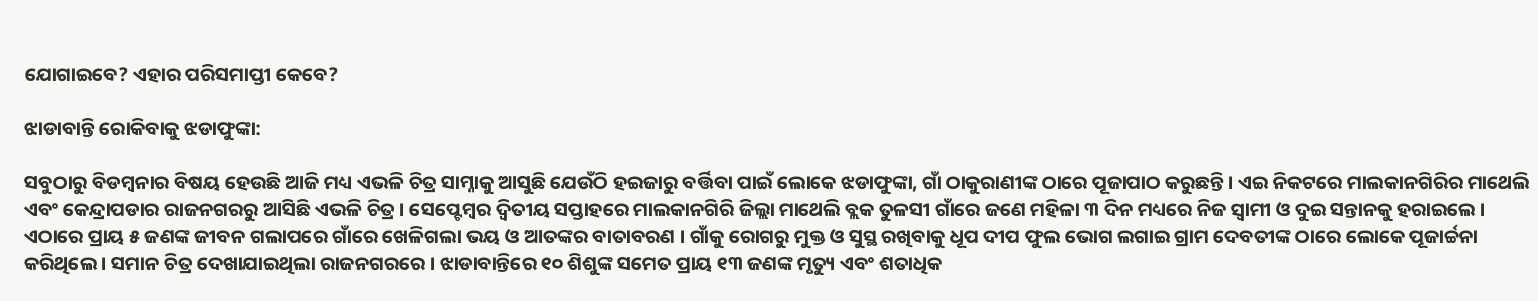ଯୋଗାଇବେ? ଏହାର ପରିସମାପ୍ତୀ କେବେ?

ଝାଡାବାନ୍ତି ରୋକିବାକୁ ଝଡାଫୁଙ୍କା:

ସବୁଠାରୁ ବିଡମ୍ବନାର ବିଷୟ ହେଉଛି ଆଜି ମଧ୍ୟ ଏଭଳି ଚିତ୍ର ସାମ୍ନାକୁ ଆସୁଛି ଯେଉଁଠି ହଇଜାରୁ ବର୍ତ୍ତିବା ପାଇଁ ଲୋକେ ଝଡାଫୁଙ୍କା, ଗାଁ ଠାକୁରାଣୀଙ୍କ ଠାରେ ପୂଜାପାଠ କରୁଛନ୍ତି । ଏଇ ନିକଟରେ ମାଲକାନଗିରିର ମାଥେଲି ଏବଂ କେନ୍ଦ୍ରାପଡାର ରାଜନଗରରୁ ଆସିଛି ଏଭଳି ଚିତ୍ର । ସେପ୍ଟେମ୍ବର ଦ୍ୱିତୀୟ ସପ୍ତାହରେ ମାଲକାନଗିରି ଜିଲ୍ଲା ମାଥେଲି ବ୍ଲକ ତୁଳସୀ ଗାଁରେ ଜଣେ ମହିଳା ୩ ଦିନ ମଧ୍ୟରେ ନିଜ ସ୍ୱାମୀ ଓ ଦୁଇ ସନ୍ତାନକୁ ହରାଇଲେ । ଏଠାରେ ପ୍ରାୟ ୫ ଜଣଙ୍କ ଜୀବନ ଗଲାପରେ ଗାଁରେ ଖେଳିଗଲା ଭୟ ଓ ଆତଙ୍କର ବାତାବରଣ । ଗାଁକୁ ରୋଗରୁ ମୁକ୍ତ ଓ ସୁସ୍ଥ ରଖିବାକୁ ଧୂପ ଦୀପ ଫୁଲ ଭୋଗ ଲଗାଇ ଗ୍ରାମ ଦେବତୀଙ୍କ ଠାରେ ଲୋକେ ପୂଜାର୍ଚ୍ଚନା କରିଥିଲେ । ସମାନ ଚିତ୍ର ଦେଖାଯାଇଥିଲା ରାଜନଗରରେ । ଝାଡାବାନ୍ତିରେ ୧୦ ଶିଶୁଙ୍କ ସମେତ ପ୍ରାୟ ୧୩ ଜଣଙ୍କ ମୃତ୍ୟୁ ଏବଂ ଶତାଧିକ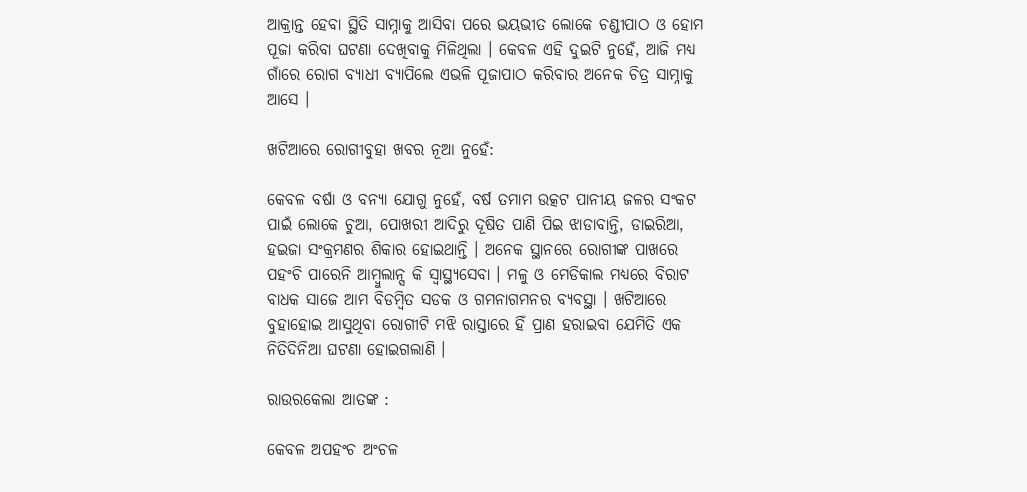ଆକ୍ରାନ୍ତ ହେବା ସ୍ଥିତି ସାମ୍ନାକୁ ଆସିବା ପରେ ଭୟଭୀତ ଲୋକେ ଚଣ୍ଡୀପାଠ ଓ ହୋମ ପୂଜା କରିବା ଘଟଣା ଦେଖିବାକୁ ମିଳିଥିଲା । କେବଳ ଏହି ଦୁଇଟି ନୁହେଁ, ଆଜି ମଧ୍ୟ ଗାଁରେ ରୋଗ ବ୍ୟାଧୀ ବ୍ୟାପିଲେ ଏଭଳି ପୂଜାପାଠ କରିବାର ଅନେକ ଚିତ୍ର ସାମ୍ନାକୁ ଆସେ ।

ଖଟିଆରେ ରୋଗୀବୁହା ଖବର ନୂଆ ନୁହେଁ:

କେବଳ ବର୍ଷା ଓ ବନ୍ୟା ଯୋଗୁ ନୁହେଁ, ବର୍ଷ ତମାମ ଉତ୍କଟ ପାନୀୟ ଜଳର ସଂକଟ ପାଇଁ ଲୋକେ ଚୁଆ, ପୋଖରୀ ଆଦିରୁ ଦୂଷିତ ପାଣି ପିଇ ଝାଡାବାନ୍ତି, ଡାଇରିଆ, ହଇଜା ସଂକ୍ରମଣର ଶିକାର ହୋଇଥାନ୍ତି । ଅନେକ ସ୍ଥାନରେ ରୋଗୀଙ୍କ ପାଖରେ ପହଂଚି ପାରେନି ଆମ୍ବୁଲାନ୍ସ କି ସ୍ୱାସ୍ଥ୍ୟସେବା । ମଳୁ ଓ ମେଡିକାଲ ମଧ୍ୟରେ ବିରାଟ ବାଧକ ସାଜେ ଆମ ବିଡମ୍ବିତ ସଡକ ଓ ଗମନାଗମନର ବ୍ୟବସ୍ଥା । ଖଟିଆରେ ବୁହାହୋଇ ଆସୁଥିବା ରୋଗୀଟି ମଝି ରାସ୍ତାରେ ହିଁ ପ୍ରାଣ ହରାଇବା ଯେମିତି ଏକ ନିତିଦିନିଆ ଘଟଣା ହୋଇଗଲାଣି ।

ରାଉରକେଲା ଆତଙ୍କ :

କେବଳ ଅପହଂଚ ଅଂଚଳ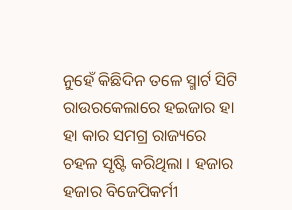ନୁହେଁ କିଛିଦିନ ତଳେ ସ୍ମାର୍ଟ ସିଟି ରାଉରକେଲାରେ ହଇଜାର ହା ହା କାର ସମଗ୍ର ରାଜ୍ୟରେ ଚହଳ ସୃଷ୍ଟି କରିଥିଲା । ହଜାର ହଜାର ବିଜେପିକର୍ମୀ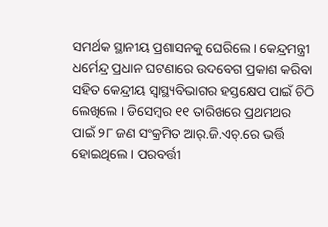ସମର୍ଥକ ସ୍ଥାନୀୟ ପ୍ରଶାସନକୁ ଘେରିଲେ । କେନ୍ଦ୍ରମନ୍ତ୍ରୀ ଧର୍ମେନ୍ଦ୍ର ପ୍ରଧାନ ଘଟଣାରେ ଉଦବେଗ ପ୍ରକାଶ କରିବା ସହିତ କେନ୍ଦ୍ରୀୟ ସ୍ୱାସ୍ଥ୍ୟବିଭାଗର ହସ୍ତକ୍ଷେପ ପାଇଁ ଚିଠି ଲେଖିଲେ । ଡିସେମ୍ବର ୧୧ ତାରିଖରେ ପ୍ରଥମଥର ପାଇଁ ୨୮ ଜଣ ସଂକ୍ରମିତ ଆର୍.ଜି.ଏଚ୍.ରେ ଭର୍ତ୍ତି ହୋଇଥିଲେ । ପରବର୍ତ୍ତୀ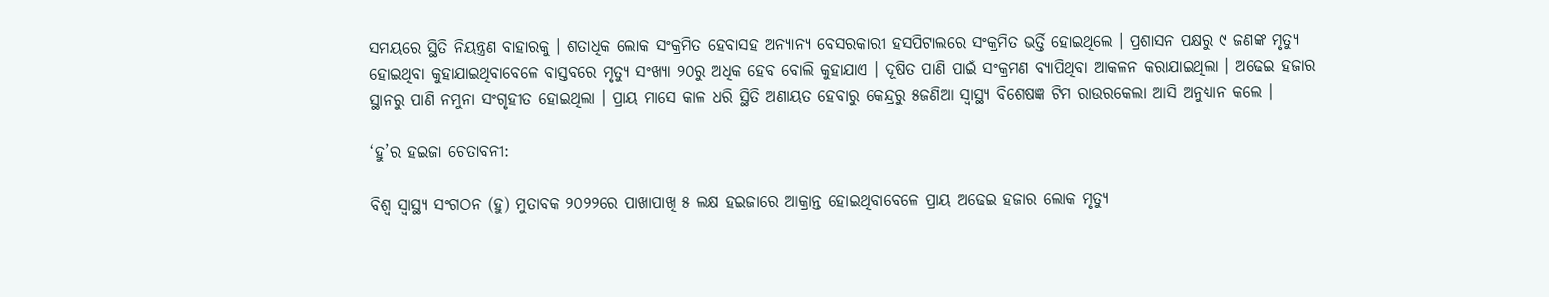ସମୟରେ ସ୍ଥିତି ନିୟନ୍ତ୍ରଣ ବାହାରକୁ । ଶତାଧିକ ଲୋକ ସଂକ୍ରମିତ ହେବାସହ ଅନ୍ୟାନ୍ୟ ବେସରକାରୀ ହସପିଟାଲରେ ସଂକ୍ରମିତ ଭର୍ତ୍ତି ହୋଇଥିଲେ । ପ୍ରଶାସନ ପକ୍ଷରୁ ୯ ଜଣଙ୍କ ମୃତ୍ୟୁ ହୋଇଥିବା କୁହାଯାଇଥିବାବେଳେ ବାସ୍ତବରେ ମୃତ୍ୟୁ ସଂଖ୍ୟା ୨୦ରୁ ଅଧିକ ହେବ ବୋଲି କୁହାଯାଏ । ଦୂଷିତ ପାଣି ପାଇଁ ସଂକ୍ରମଣ ବ୍ୟାପିଥିବା ଆକଳନ କରାଯାଇଥିଲା । ଅଢେଇ ହଜାର ସ୍ଥାନରୁ ପାଣି ନମୁନା ସଂଗୃହୀତ ହୋଇଥିଲା । ପ୍ରାୟ ମାସେ କାଳ ଧରି ସ୍ଥିତି ଅଣାୟତ ହେବାରୁ କେନ୍ଦ୍ରରୁ ୫ଜଣିଆ ସ୍ୱାସ୍ଥ୍ୟ ବିଶେଷଜ୍ଞ ଟିମ ରାଉରକେଲା ଆସି ଅନୁଧ୍ୟାନ କଲେ ।

‘ହୁ’ର ହଇଜା ଚେତାବନୀ:

ବିଶ୍ୱ ସ୍ୱାସ୍ଥ୍ୟ ସଂଗଠନ (ହୁ) ମୁତାବକ ୨୦୨୨ରେ ପାଖାପାଖି ୫ ଲକ୍ଷ ହଇଜାରେ ଆକ୍ରାନ୍ତ ହୋଇଥିବାବେଳେ ପ୍ରାୟ ଅଢେଇ ହଜାର ଲୋକ ମୃତ୍ୟୁ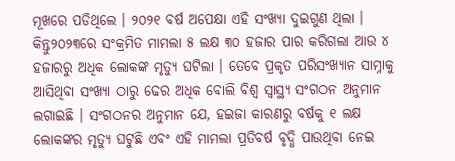ମୂଖରେ ପଡିଥିଲେ । ୨୦୨୧ ବର୍ଷ ଅପେକ୍ଷା ଏହି ସଂଖ୍ୟା ଦୁଇଗୁଣ ଥିଲା । କିନ୍ତୁ୨୦୨୩ରେ ସଂକ୍ରମିତ ମାମଲା ୫ ଲକ୍ଷ ୩୦ ହଜାର ପାର କରିଗଲା ଆଉ ୪ ହଜାରରୁ ଅଧିକ ଲୋକଙ୍କ ମୃତ୍ୟୁ ଘଟିଲା । ତେବେ ପ୍ରକୃତ ପରିସଂଖ୍ୟାନ ସାମ୍ନାକୁ ଆସିଥିବା ସଂଖ୍ୟା ଠାରୁ ଢେର ଅଧିକ ବୋଲି ବିଶ୍ୱ ସ୍ୱାସ୍ଥ୍ୟ ସଂଗଠନ ଅନୁମାନ ଲଗାଇଛି । ସଂଗଠନର ଅନୁମାନ ଯେ, ହଇଜା କାରଣରୁ ବର୍ଷକୁ ୧ ଲକ୍ଷ ଲୋକଙ୍କର ମୃତ୍ୟୁ ଘଟୁଛି ଏବଂ ଏହି ମାମଲା ପ୍ରତିବର୍ଷ ବୃଦ୍ଧି ପାଉଥିବା ନେଇ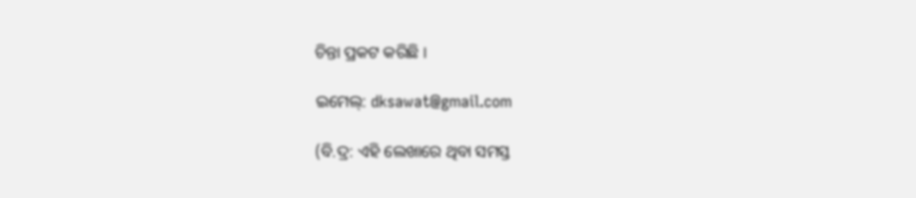ଚିନ୍ତା ପ୍ରକଟ କରିଛି ।

ଇମେଲ୍: dksawat@gmail.com

(ବି.ଦ୍ର: ଏହି ଲେଖାରେ ଥିବା ସମସ୍ତ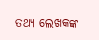ତଥ୍ୟ ଲେଖକଙ୍କ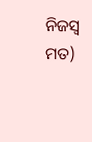ନିଜସ୍ୱ ମତ)